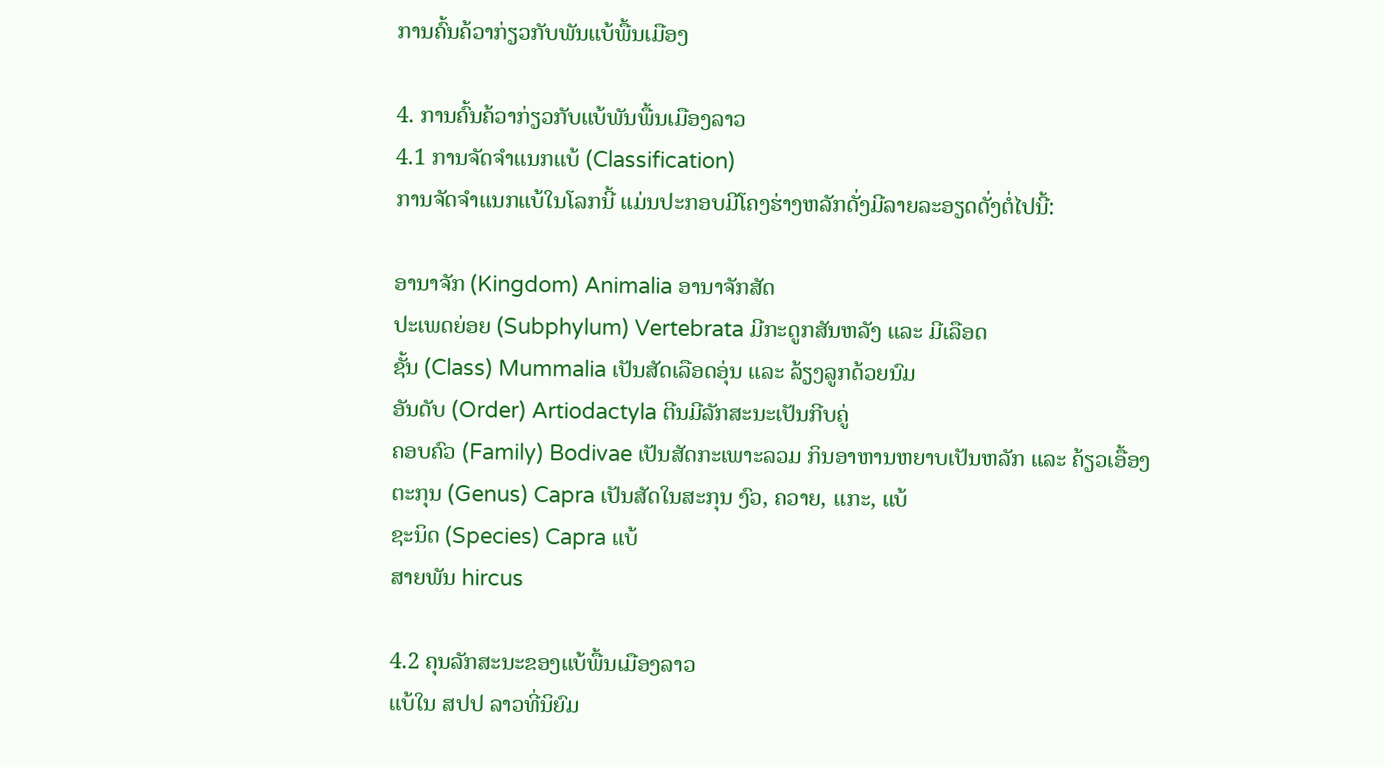ການຄົ້ນຄ້ວາກ່ຽວກັບພັນແບ້ພື້ນເມືອງ

4. ການຄົ້ນຄ້ວາກ່ຽວກັບແບ້ພັນພື້ນເມືອງລາວ
4.1 ການຈັດຈຳແນກແບ້ (Classification)
ການຈັດຈຳແນກແບ້ໃນໂລກນີ້ ແມ່ນປະກອບມີໂຄງຮ່າງຫລັກດັ່ງມີລາຍລະອຽດດັ່ງຕໍ່ໄປນີ້:

ອານາຈັກ (Kingdom) Animalia ອານາຈັກສັດ
ປະເພດຍ່ອຍ (Subphylum) Vertebrata ມີກະດູກສັນຫລັງ ແລະ ມີເລືອດ
ຊັ້ນ (Class) Mummalia ເປັນສັດເລືອດອຸ່ນ ແລະ ລ້ຽງລູກດ້ວຍນົມ
ອັນດັບ (Order) Artiodactyla ຕີນມີລັກສະນະເປັນກີບຄູ່
ຄອບຄົວ (Family) Bodivae ເປັນສັດກະເພາະລວມ ກິນອາຫານຫຍາບເປັນຫລັກ ແລະ ຄ້ຽວເອື້ອງ
ຕະກຸນ (Genus) Capra ເປັນສັດໃນສະກຸນ ງົວ, ຄວາຍ, ແກະ, ແບ້
ຊະນິດ (Species) Capra ແບ້
ສາຍພັນ hircus

4.2 ຄຸນລັກສະນະຂອງແບ້ພື້ນເມືອງລາວ
ແບ້ໃນ ສປປ ລາວທີ່ນິຍົມ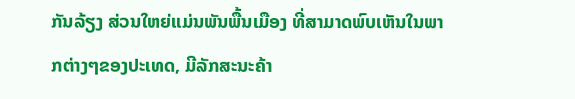ກັນລ້ຽງ ສ່ວນໃຫຍ່ແມ່ນພັນພື້ນເມືອງ ທີ່ສາມາດພົບເຫັນໃນພາກຕ່າງໆຂອງປະເທດ, ມີລັກສະນະຄ້າ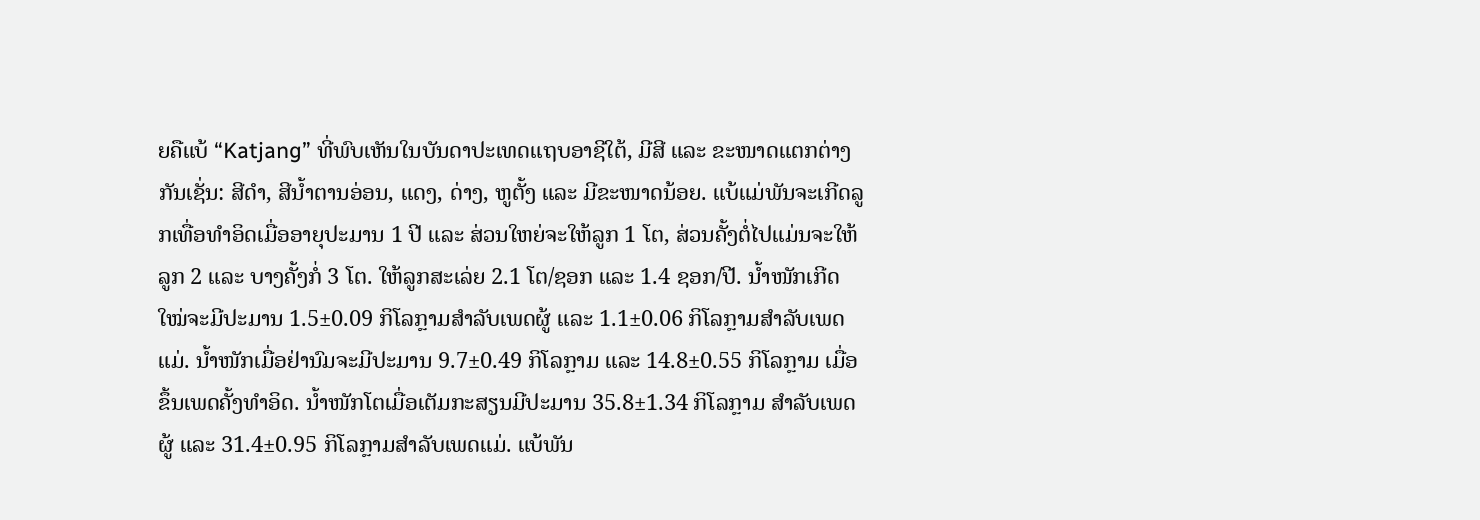ຍຄືແບ້ “Katjang” ທີ່ພົບເຫັນໃນບັນດາປະເທດແຖບອາຊີໃຕ້, ມີສີ ແລະ ຂະໜາດແຕກຕ່າງກັນເຊັ່ນ: ສີດຳ, ສີນ້ຳຕານອ່ອນ, ແດງ, ດ່າງ, ຫູຕັ້ງ ແລະ ມີຂະໜາດນ້ອຍ. ແບ້ແມ່ພັນຈະເກີດລູກເທື່ອທຳອິດເມື່ອອາຍຸປະມານ 1 ປີ ແລະ ສ່ວນໃຫຍ່ຈະໃຫ້ລູກ 1 ໂຕ, ສ່ວນຄັ້ງຕໍ່ໄປແມ່ນຈະໃຫ້ລູກ 2 ແລະ ບາງຄັ້ງກໍ່ 3 ໂຕ. ໃຫ້ລູກສະເລ່ຍ 2.1 ໂຕ/ຊອກ ແລະ 1.4 ຊອກ/ປີ. ນ້ຳໜັກເກີດໃໝ່ຈະມີປະມານ 1.5±0.09 ກິໂລກຼາມສຳລັບເພດຜູ້ ແລະ 1.1±0.06 ກິໂລກຼາມສຳລັບເພດແມ່. ນ້ຳໜັກເມື່ອຢ່ານົມຈະມີປະມານ 9.7±0.49 ກິໂລກຼາມ ແລະ 14.8±0.55 ກິໂລກຼາມ ເມື່ອຂຶ້ນເພດຄັ້ງທຳອິດ. ນ້ຳໜັກໂຕເມື່ອເຕັມກະສຽນມີປະມານ 35.8±1.34 ກິໂລກຼາມ ສຳລັບເພດຜູ້ ແລະ 31.4±0.95 ກິໂລກຼາມສຳລັບເພດແມ່. ແບ້ພັນ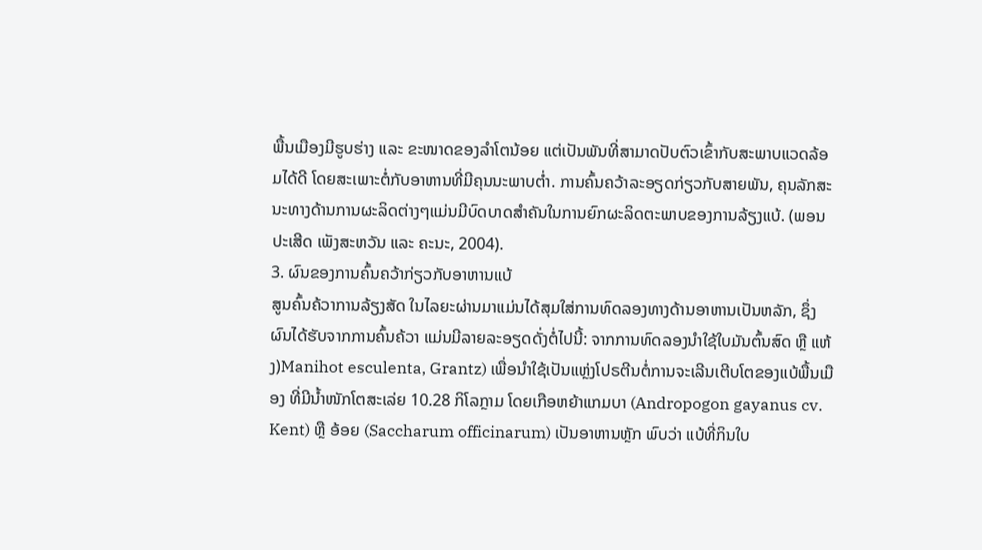ພື້ນເມືອງມີຮູບຮ່າງ ແລະ ຂະໜາດຂອງລຳໂຕນ້ອຍ ແຕ່ເປັນພັນທີ່ສາມາດປັບຕົວເຂົ້າກັບສະພາບແວດລ້ອມໄດ້ດີ ໂດຍສະເພາະຕໍ່ກັບອາຫານທີ່ມີຄຸນນະພາບຕ່ຳ. ການຄົ້ນຄວ້າລະອຽດກ່ຽວກັບສາຍພັນ, ຄຸນລັກສະນະທາງດ້ານການຜະລິດຕ່າງໆແມ່ນມີບົດບາດສຳຄັນໃນການຍົກຜະລິດຕະພາບຂອງການລ້ຽງແບ້. (ພອນປະເສີດ ເພັງສະຫວັນ ແລະ ຄະນະ, 2004).
3. ຜົນຂອງການຄົ້ນຄວ້າກ່ຽວກັບອາຫານແບ້
ສູນຄົ້ນຄ້ວາການລ້ຽງສັດ ໃນໄລຍະຜ່ານມາແມ່ນໄດ້ສຸມໃສ່ການທົດລອງທາງດ້ານອາຫານເປັນຫລັກ, ຊຶ່ງຜົນໄດ້ຮັບຈາກການຄົ້ນຄ້ວາ ແມ່ນມີລາຍລະອຽດດັ່ງຕໍ່ໄປນີ້: ຈາກການທົດລອງນຳໃຊ້ໃບມັນຕົ້ນສົດ ຫຼື ແຫ້ງ)Manihot esculenta, Grantz) ເພື່ອນຳໃຊ້ເປັນແຫຼ່ງໂປຣຕີນຕໍ່ການຈະເລີນເຕີບໂຕຂອງແບ້ພື້ນເມືອງ ທີ່ມີນ້ຳໜັກໂຕສະເລ່ຍ 10.28 ກິໂລກຼາມ ໂດຍເກືອຫຍ້າແກມບາ (Andropogon gayanus cv. Kent) ຫຼື ອ້ອຍ (Saccharum officinarum) ເປັນອາຫານຫຼັກ ພົບວ່າ ແບ້ທີ່ກິນໃບ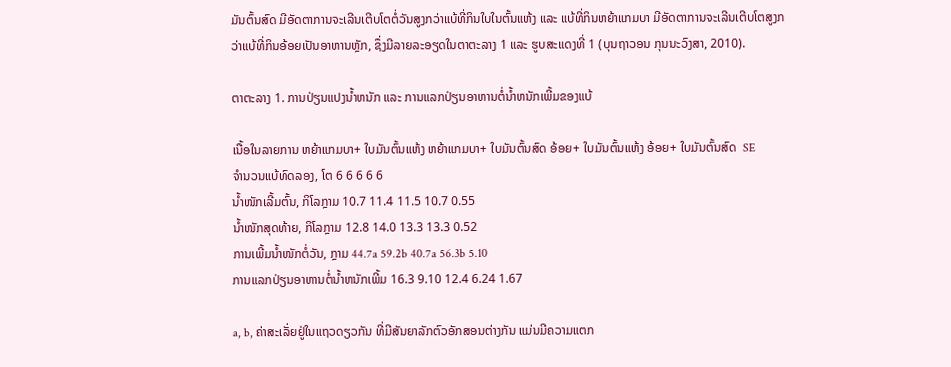ມັນຕົ້ນສົດ ມີອັດຕາການຈະເລີນເຕີບໂຕຕໍ່ວັນສູງກວ່າແບ້ທີ່ກິນໃບໃນຕົ້ນແຫ້ງ ແລະ ແບ້ທີ່ກິນຫຍ້າແກມບາ ມີອັດຕາການຈະເລີນເຕີບໂຕສູງກວ່າແບ້ທີ່ກິນອ້ອຍເປັນອາຫານຫຼັກ, ຊຶ່ງມີລາຍລະອຽດໃນຕາຕະລາງ 1 ແລະ ຮູບສະແດງທີ່ 1 (ບຸນຖາວອນ ກຸນນະວົງສາ, 2010).

ຕາຕະລາງ 1. ການປ່ຽນແປງນໍ້າຫນັກ ແລະ ການແລກປ່ຽນອາຫານຕໍ່ນໍ້າຫນັກເພີ້ມຂອງແບ້

ເນື້ອໃນລາຍການ ຫຍ້າແກມບາ+ ໃບມັນຕົ້ນແຫ້ງ ຫຍ້າແກມບາ+ ໃບມັນຕົ້ນສົດ ອ້ອຍ+ ໃບມັນຕົ້ນແຫ້ງ ອ້ອຍ+ ໃບມັນຕົ້ນສົດ  SE
ຈຳນວນແບ້ທົດລອງ, ໂຕ 6 6 6 6 6
ນ້ຳໜັກເລີ້ມຕົ້ນ, ກິໂລກຼາມ 10.7 11.4 11.5 10.7 0.55
ນ້ຳໜັກສຸດທ້າຍ, ກິໂລກຼາມ 12.8 14.0 13.3 13.3 0.52
ການເພີ້ມນ້ຳໜັກຕໍ່ວັນ, ກຼາມ 44.7a 59.2b 40.7a 56.3b 5.10
ການແລກປ່ຽນອາຫານຕໍ່ນໍ້າຫນັກເພີ້ມ 16.3 9.10 12.4 6.24 1.67

a, b, ຄ່າສະເລັ່ຍຢູ່ໃນແຖວດຽວກັນ ທີ່ມີສັນຍາລັກຕົວອັກສອນຕ່າງກັນ ແມ່ນມີຄວາມແຕກ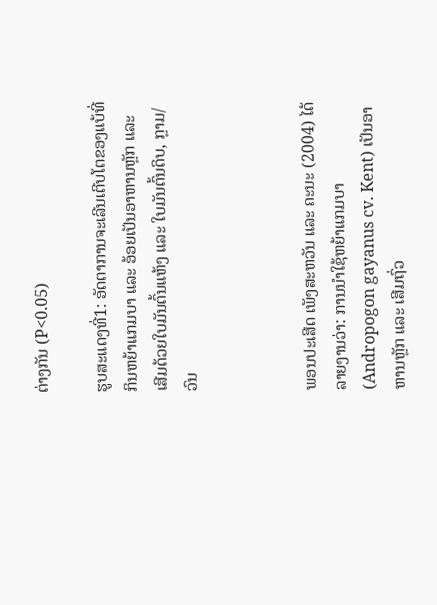ຕ່າງກັນ (P<0.05)

ຮູບສະແດງທີ່1: ອັດຕາການຈະເລີນເຕີບໂຕຂອງແບ້ທີ່ກິນຫຍ້າແກມບາ ແລະ ອ້ອຍເປັນອາຫານຫຼັກ ແລະ ເສີມດ້ວຍໃບມັນຕົ້ນແຫ້ງ ແລະ ໃບມັນຕົ້ນດິບ, ກຼາມ/ວົນ



ພອນປະເສີດ ເພັງສະຫວັນ ແລະ ຄະນະ (2004) ໄດ້ລາຍງານວ່າ: ການນຳໃຊ້ຫຍ້າແກມບາ (Andropogon gayanus cv. Kent) ເປັນອາຫານຫຼັກ ແລະ ເສີມຖົ່ວ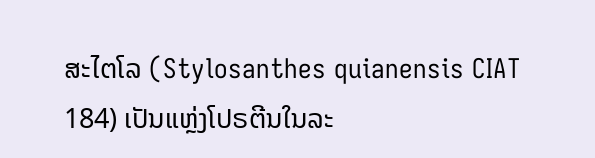ສະໄຕໂລ (Stylosanthes quianensis CIAT 184) ເປັນແຫຼ່ງໂປຣຕີນໃນລະ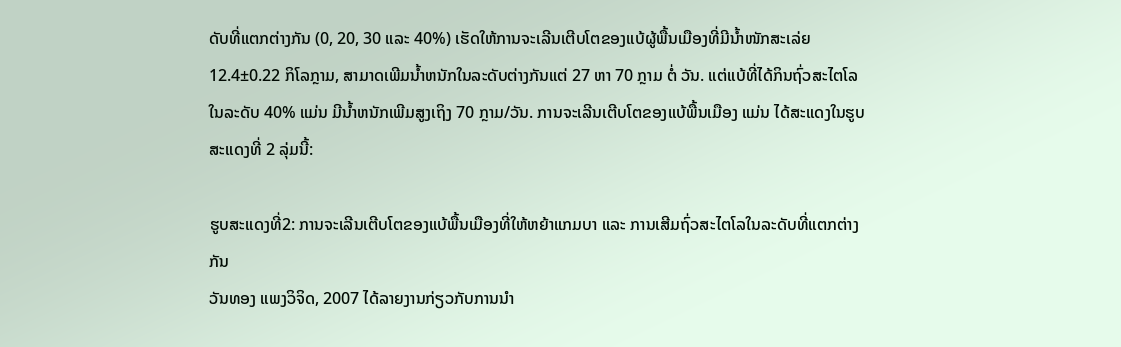ດັບທີ່ແຕກຕ່າງກັນ (0, 20, 30 ແລະ 40%) ເຮັດໃຫ້ການຈະເລີນເຕີບໂຕຂອງແບ້ຜູ້ພື້ນເມືອງທີ່ມີນ້ຳໜັກສະເລ່ຍ 12.4±0.22 ກິໂລກຼາມ, ສາມາດເພີມນໍ້າຫນັກໃນລະດັບຕ່າງກັນແຕ່ 27 ຫາ 70 ກຼາມ ຕໍ່ ວັນ. ແຕ່ແບ້ທີ່ໄດ້ກິນຖົ່ວສະໄຕໂລ ໃນລະດັບ 40% ແມ່ນ ມີນໍ້າຫນັກເພີມສູງເຖິງ 70 ກຼາມ/ວັນ. ການຈະເລີນເຕີບໂຕຂອງແບ້ພື້ນເມືອງ ແມ່ນ ໄດ້ສະແດງໃນຮູບສະແດງທີ່ 2 ລຸ່ມນີ້:

ຮູບສະແດງທີ່2: ການຈະເລີນເຕີບໂຕຂອງແບ້ພື້ນເມືອງທີ່ໃຫ້ຫຍ້າແກມບາ ແລະ ການເສີມຖົ່ວສະໄຕໂລໃນລະດັບທີ່ແຕກຕ່າງກັນ
ວັນທອງ ແພງວິຈິດ, 2007 ໄດ້ລາຍງານກ່ຽວກັບການນຳ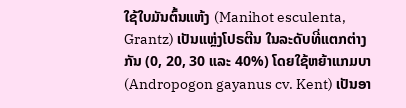ໃຊ້ໃບມັນຕົ້ນແຫ້ງ (Manihot esculenta, Grantz) ເປັນແຫຼ່ງໂປຣຕີນ ໃນລະດັບທີ່ແຕກຕ່າງກັນ (0, 20, 30 ແລະ 40%) ໂດຍໃຊ້ຫຍ້າແກມບາ (Andropogon gayanus cv. Kent) ເປັນອາ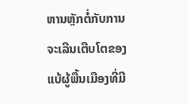ຫານຫຼັກຕໍ່ກັບການຈະເລີນເຕີບໂຕຂອງແບ້ຜູ້ພື້ນເມືອງທີ່ມີ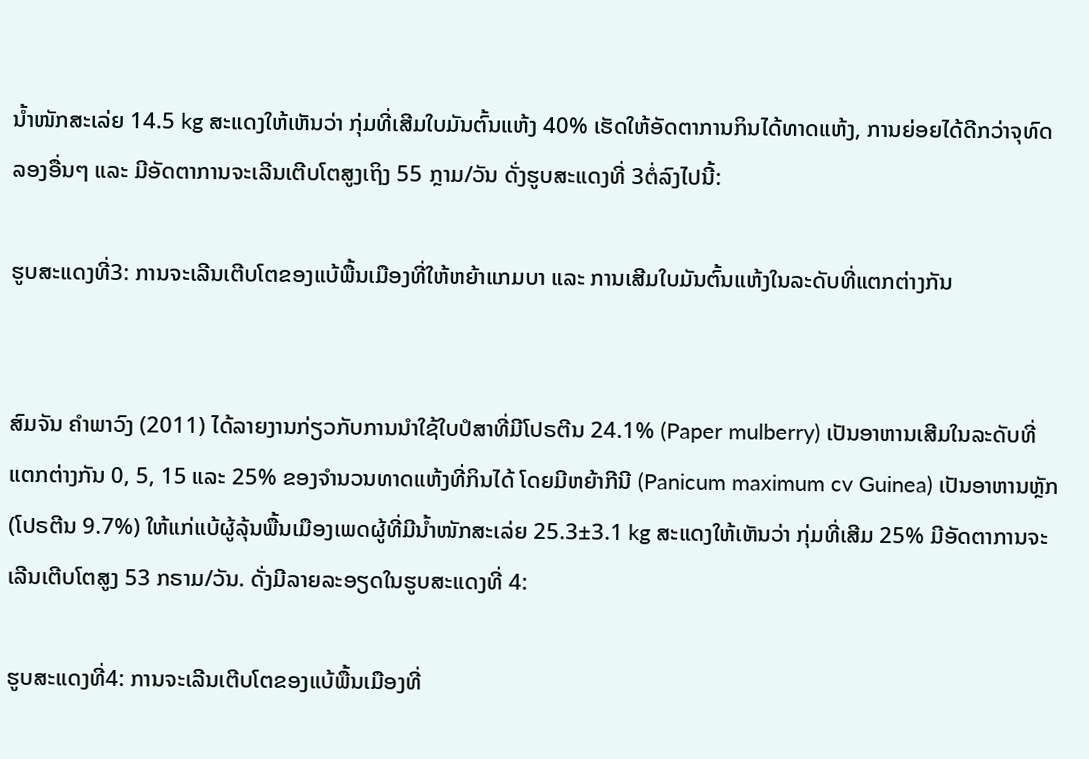ນ້ຳໜັກສະເລ່ຍ 14.5 kg ສະແດງໃຫ້ເຫັນວ່າ ກຸ່ມທີ່ເສີມໃບມັນຕົ້ນແຫ້ງ 40% ເຮັດໃຫ້ອັດຕາການກິນໄດ້ທາດແຫ້ງ, ການຍ່ອຍໄດ້ດີກວ່າຈຸທົດລອງອື່ນໆ ແລະ ມີອັດຕາການຈະເລີນເຕີບໂຕສູງເຖິງ 55 ກຼາມ/ວັນ ດັ່ງຮູບສະແດງທີ່ 3ຕໍ່ລົງໄປນີ້:

ຮູບສະແດງທີ່3: ການຈະເລີນເຕີບໂຕຂອງແບ້ພື້ນເມືອງທີ່ໃຫ້ຫຍ້າແກມບາ ແລະ ການເສີມໃບມັນຕົ້ນແຫ້ງໃນລະດັບທີ່ແຕກຕ່າງກັນ


ສົມຈັນ ຄຳພາວົງ (2011) ໄດ້ລາຍງານກ່ຽວກັບການນຳໃຊ້ໃບປໍສາທີ່ມີໂປຣຕີນ 24.1% (Paper mulberry) ເປັນອາຫານເສີມໃນລະດັບທີ່ແຕກຕ່າງກັນ 0, 5, 15 ແລະ 25% ຂອງຈຳນວນທາດແຫ້ງທີ່ກິນໄດ້ ໂດຍມີຫຍ້າກີນີ (Panicum maximum cv Guinea) ເປັນອາຫານຫຼັກ (ໂປຣຕີນ 9.7%) ໃຫ້ແກ່ແບ້ຜູ້ລຸ້ນພື້ນເມືອງເພດຜູ້ທີ່ມີນ້ຳໜັກສະເລ່ຍ 25.3±3.1 kg ສະແດງໃຫ້ເຫັນວ່າ ກຸ່ມທີ່ເສີມ 25% ມີອັດຕາການຈະເລີນເຕີບໂຕສູງ 53 ກຣາມ/ວັນ. ດັ່ງມີລາຍລະອຽດໃນຮູບສະແດງທີ່ 4:

ຮູບສະແດງທີ່4: ການຈະເລີນເຕີບໂຕຂອງແບ້ພື້ນເມືອງທີ່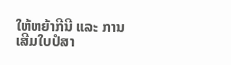ໃຫ້ຫຍ້າກີນີ ແລະ ການເສີມໃບປໍສາ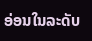ອ່ອນໃນລະດັບ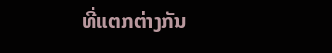ທີ່ແຕກຕ່າງກັນ